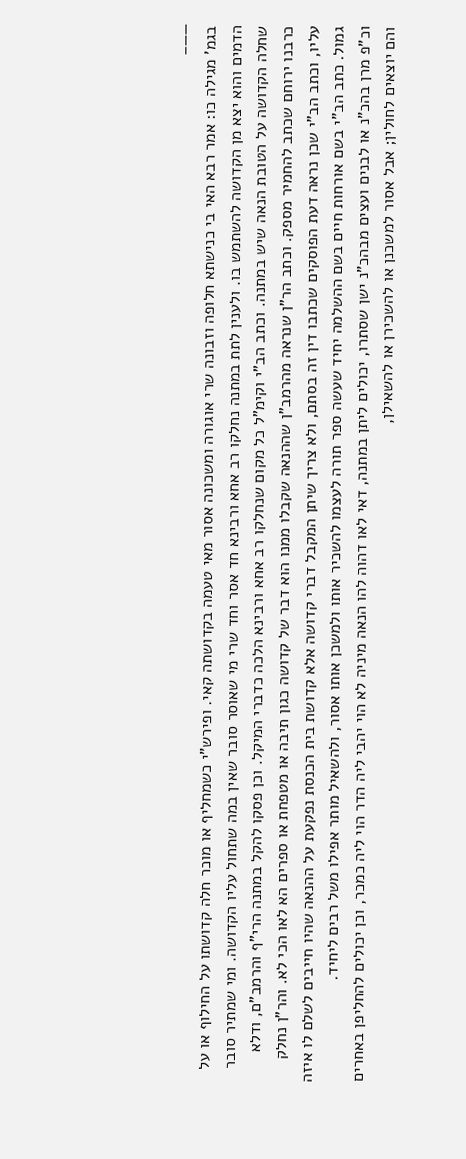——–
בגמ' מגילה כו: אמר רבא האי בי כנישתא חלופה וזבונה שרי אוגורה ומשכונה אסור מאי טעמה בקדושתה קאי. ופירש"י כשמחליף או מוכר חלה קדושתו על החילוף או על הדמים והוא יצא מן הקדושה להשתמש בו. ולענין לתת במתנה נחלקו רב אחא ורבינא חד אסר וחד שרי מי שאוסר סובר שאין במה שתחול עליו הקדושה. ומי שמתיר סובר שחלה הקדושה על הטובת הנאה שיש במתנה. וכתב הב"י וקימ"ל כל מקום שנחלקו רב אחא ורבינא הלכה כדברי המיקל. וכן פסקו להקל במתנה הרי"ף והרמב"ם, ודלא כרבנו ירוחם שכתב להחמיר מספק. וכתב הר"ן שנראה מהרמב"ן שההנאה שקבלו ממנו הוא דבר של קדושה כגון תיבה או מטפחת או ספרים הא לאו הכי לא. והר"ן נחלק עליו, וכתב הב"י שכן נראה דעת הפוסקים שכתבו דין זה בסתם, ולא צריך שיתן המקבל דברי קדושה אלא קדושת בית הכנסת נפקעת על ההנאה שהיו חייבים לשלם לו איזה גמול. כתב הב"י בשם אורחות חיים בשם ההשלמה יחיד שעשה ספר תורה לעצמו להשכיר אותו ולמשכן אותו אסור, ולהשאיל מותר אפילו משל רבים ליחיד.
וכ"פ מרן בהכ"נ או לבנים ועצים מבהכ"נ ישן שסתרו, יכולים ליתן במתנה, דאי לאו דהוה להו הנאה מיניה לא הוי יהבי ליה הדר הוי ליה כמכר, וכן יכולים להחליפן באחרים והם יוצאים לחולין; אבל אסור למשכנן או להשכירן או להשאילן,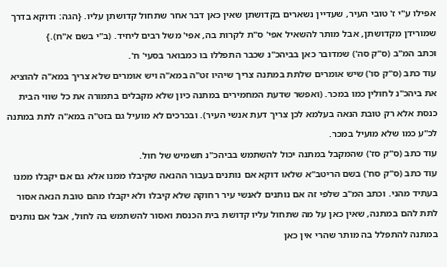אפילו ע"י ז' טובי העיר, שעדיין נשארים בקדושתן שאין כאן דבר אחר שתחול קדושתן עליו. {הגה: ודוקא בדרך שמורידן מקדושתן, אבל מותר להשאיל אפי' ס"ת לקרות בה, אפי' משל רבים ליחיד. (ב"י בשם א"ח).}
וכתב המ"ב (ס"ק סה') שמדובר כאן בביהכ"נ שכבר התפללו בו כמבואר בסעי' ח'.
עוד כתב (ס"ק סו') שיש אומרים שלתת במתנה צריך שיהיו זט"ה במא"ה ויש אומרים שלא צריך במא"ה להוציא את ביהכ"נ לחולין כמו במכר. (ואפשר שדעת המחמירים במתנה כיון שלא מקבלים בתמורה את כל שווי הבית כנסת אלא רק טובת הנאה בעלמא לכן צריך דעת אנשי העיר). ובכרכים לא מועיל גם בזט"ה במא"ה לתת במתנה לכ"ע כמו שלא מועיל במכר.
עוד כתב (ס"ק סז') שהמקבל במתנה יכול להשתמש בביהכ"נ תשמיש של חול.
עוד כתב (ס"ק סח') בשם הריטב"א שלאו דוקא אם נותנים בעבור ההנאה שקיבלו ממנו אלא גם אם יקבלו ממנו בעתיד מהני. וכתב המ"ב שלפי זה אם נותנים לאנשי עיר רחוקה שלא קיבלו ולא יקבלו מהם טובת הנאה אסור לתת להם במתנה, שאין כאן על מה שתחול עליו קדושת בית הכנסת ואסור להשתמש בה לחול, אבל אם נותנים במתנה להתפלל בה מותר שהרי אין כאן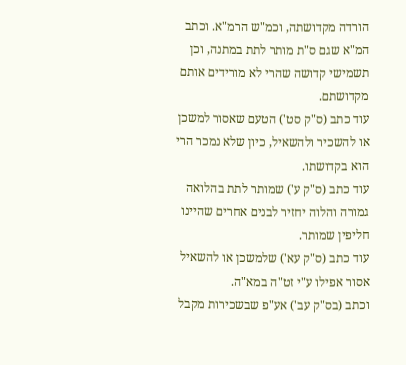הורדה מקדושתה, וכמ"ש הרמ"א. וכתב המ"א שגם ס"ת מותר לתת במתנה, וכן תשמישי קדושה שהרי לא מורידים אותם מקדושתם.
עוד כתב (ס"ק סט') הטעם שאסור למשכן או להשכיר ולהשאיל, כיון שלא נמכר הרי הוא בקדושתו.
עוד כתב (ס"ק ע') שמותר לתת בהלואה גמורה והלוה יחזיר לבנים אחרים שהיינו חליפין שמותר.
עוד כתב (ס"ק עא') שלמשכן או להשאיל אסור אפילו ע"י זט"ה במא"ה.
וכתב (בס"ק עב') אע"פ שבשכירות מקבל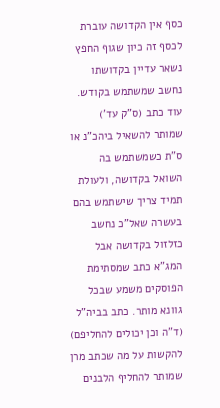כסף אין הקדושה עוברת לכסף זה כיון שגוף החפץ נשאר עדיין בקדושתו נחשב שמשתמש בקודש.
עוד כתב (ס"ק עד') שמותר להשאיל ביהכ"נ או ס"ת כשמשתמש בה השואל בקדושה, ולעולת תמיד צריך שישתמש בהם בעשרה שאל"כ נחשב כזלזול בקדושה אבל המג"א כתב שמסתימת הפוסקים משמע שבכל גוונא מותר. כתב בביה"ל (ד"ה וכן יכולים להחליפם) להקשות על מה שכתב מרן שמותר להחליף הלבנים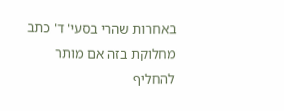באחרות שהרי בסעי' ד' כתב מחלוקת בזה אם מותר להחליף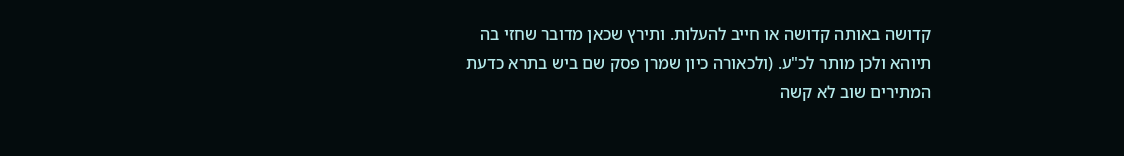קדושה באותה קדושה או חייב להעלות. ותירץ שכאן מדובר שחזי בה תיוהא ולכן מותר לכ"ע. (ולכאורה כיון שמרן פסק שם ביש בתרא כדעת המתירים שוב לא קשה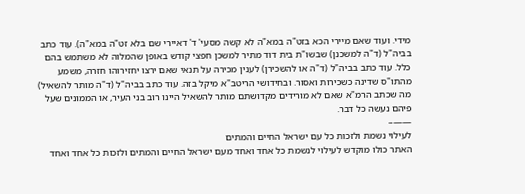מידי. ועוד שאם מיירי הכא בזט"ה במא"ה לא קשה מסעי' ד' דאיירי שם בלא זט"ה במא"ה). עוד כתב בביה"ל (ד"ה למשכנן) שבשו"ת בית דוד מתיר למשכן חפצי קודש באופן שהמלוה לא משתמש בהם כלל. עוד כתב בביה"ל (ד"ה או להשכירן) לענין מכירה על תנאי שאם ירצו יחזירוהו חזרה, משמע מהתו"ס שדינה כשכירות ואסור. ובחידושי הריטב"א מיקל בזה. עוד כתב בביה"ל (ד"ה מותר להשאיל) מה שכתב הרמ"א שאם לא מורידים מקדושתם מותר להשאיל היינו רוב בני העיר, או הממונים שעל פיהם נעשה כל דבר.
——–
לעילוי נשמת ולזכות כל עם ישראל החיים והמתים
האתר כולו מוקדש לעילוי לנשמת כל אחד ואחד מעם ישראל החיים והמתים ולזכות כל אחד ואחד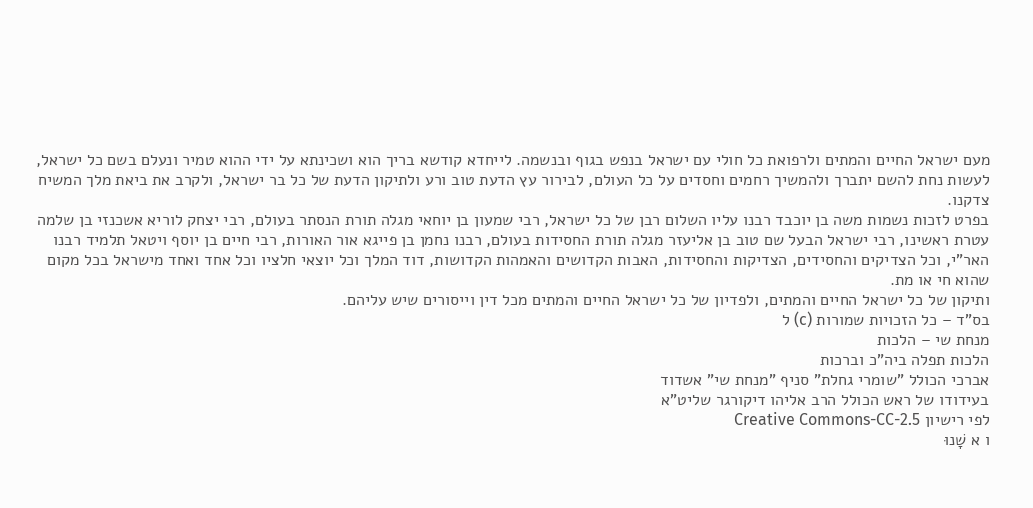מעם ישראל החיים והמתים ולרפואת כל חולי עם ישראל בנפש בגוף ובנשמה. לייחדא קודשא בריך הוא ושכינתא על ידי ההוא טמיר ונעלם בשם כל ישראל, לעשות נחת להשם יתברך ולהמשיך רחמים וחסדים על כל העולם, לבירור עץ הדעת טוב ורע ולתיקון הדעת של כל בר ישראל, ולקרב את ביאת מלך המשיח צדקנו.
בפרט לזכות נשמות משה בן יוכבד רבנו עליו השלום רבן של כל ישראל, רבי שמעון בן יוחאי מגלה תורת הנסתר בעולם, רבי יצחק לוריא אשכנזי בן שלמה עטרת ראשינו, רבי ישראל הבעל שם טוב בן אליעזר מגלה תורת החסידות בעולם, רבנו נחמן בן פייגא אור האורות, רבי חיים בן יוסף ויטאל תלמיד רבנו האר"י, וכל הצדיקים והחסידים, הצדיקות והחסידות, האבות הקדושים והאמהות הקדושות, דוד המלך וכל יוצאי חלציו וכל אחד ואחד מישראל בכל מקום שהוא חי או מת.
ותיקון של כל ישראל החיים והמתים, ולפדיון של כל ישראל החיים והמתים מכל דין וייסורים שיש עליהם.
בס"ד – כל הזכויות שמורות (c) ל
מנחת שי – הלכות
הלכות תפלה ביה"כ וברכות
אברכי הכולל "שומרי גחלת" סניף "מנחת שי" אשדוד
בעידודו של ראש הכולל הרב אליהו דיקורגר שליט"א
לפי רישיון Creative Commons-CC-2.5
ו א שָׁנוּ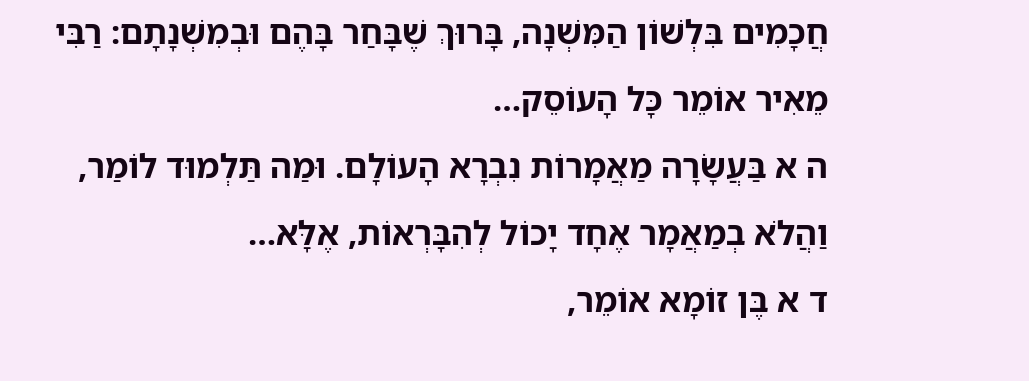חֲכָמִים בִּלְשׁוֹן הַמִּשְׁנָה, בָּרוּךְ שֶׁבָּחַר בָּהֶם וּבְמִשְׁנָתָם: רַבִּי מֵאִיר אוֹמֵר כָּל הָעוֹסֵק…
ה א בַּעֲשָׂרָה מַאֲמָרוֹת נִבְרָא הָעוֹלָם. וּמַה תַּלְמוּד לוֹמַר, וַהֲלֹא בְמַאֲמָר אֶחָד יָכוֹל לְהִבָּרְאוֹת, אֶלָּא…
ד א בֶּן זוֹמָא אוֹמֵר,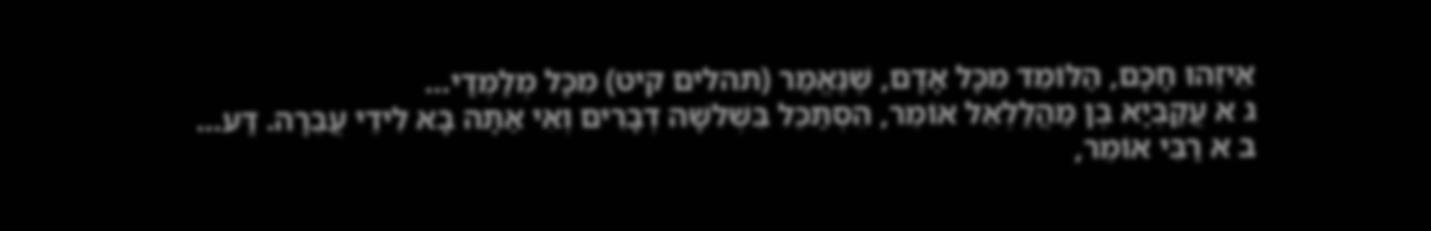אֵיזֶהוּ חָכָם, הַלּוֹמֵד מִכָּל אָדָם, שֶׁנֶּאֱמַר (תהלים קיט) מִכָּל מְלַמְּדַי…
ג א עֲקַבְיָא בֶן מַהֲלַלְאֵל אוֹמֵר, הִסְתַּכֵּל בִּשְׁלשָׁה דְבָרִים וְאִי אַתָּה בָא לִידֵי עֲבֵרָה. דַּע…
ב א רַבִּי אוֹמֵר,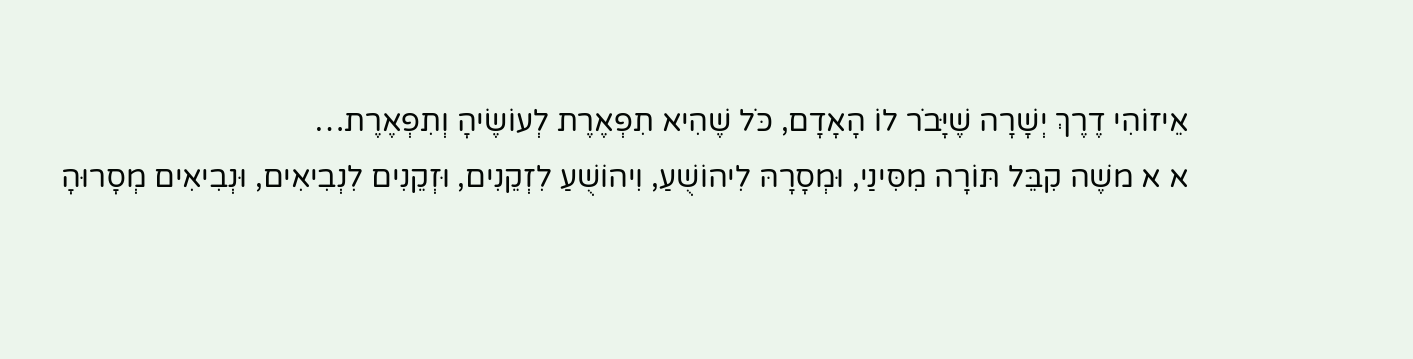אֵיזוֹהִי דֶרֶךְ יְשָׁרָה שֶׁיָּבֹר לוֹ הָאָדָם, כֹּל שֶׁהִיא תִפְאֶרֶת לְעוֹשֶׂיהָ וְתִפְאֶרֶת…
א א משֶׁה קִבֵּל תּוֹרָה מִסִּינַי, וּמְסָרָהּ לִיהוֹשֻׁעַ, וִיהוֹשֻׁעַ לִזְקֵנִים, וּזְקֵנִים לִנְבִיאִים, וּנְבִיאִים מְסָרוּהָ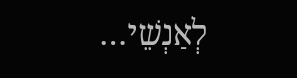לְאַנְשֵׁי…